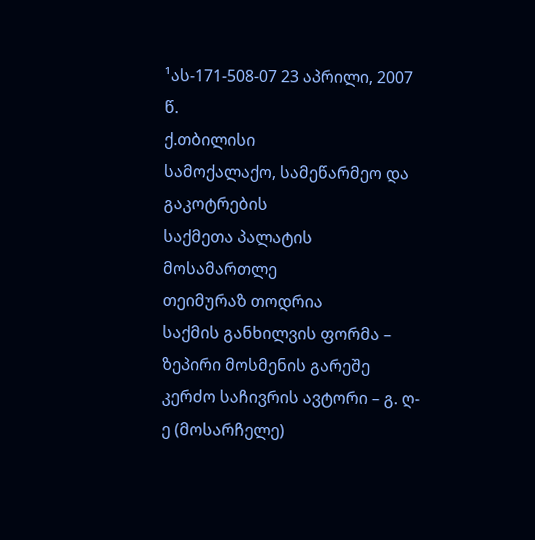¹ას-171-508-07 23 აპრილი, 2007 წ.
ქ.თბილისი
სამოქალაქო, სამეწარმეო და გაკოტრების
საქმეთა პალატის მოსამართლე
თეიმურაზ თოდრია
საქმის განხილვის ფორმა – ზეპირი მოსმენის გარეშე
კერძო საჩივრის ავტორი – გ. ღ-ე (მოსარჩელე)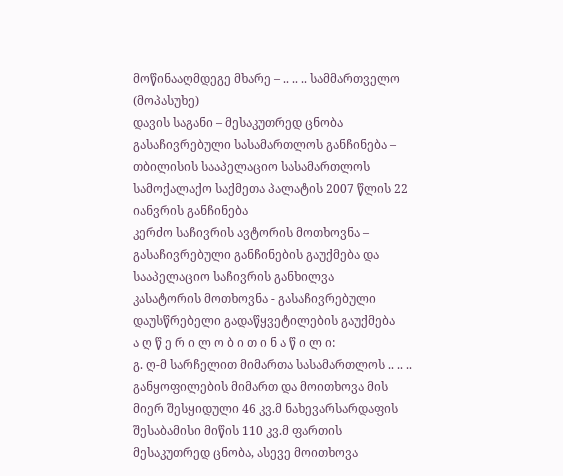მოწინააღმდეგე მხარე – .. .. .. სამმართველო (მოპასუხე)
დავის საგანი – მესაკუთრედ ცნობა
გასაჩივრებული სასამართლოს განჩინება – თბილისის სააპელაციო სასამართლოს სამოქალაქო საქმეთა პალატის 2007 წლის 22 იანვრის განჩინება
კერძო საჩივრის ავტორის მოთხოვნა – გასაჩივრებული განჩინების გაუქმება და სააპელაციო საჩივრის განხილვა
კასატორის მოთხოვნა - გასაჩივრებული დაუსწრებელი გადაწყვეტილების გაუქმება
ა ღ წ ე რ ი ლ ო ბ ი თ ი ნ ა წ ი ლ ი:
გ. ღ-მ სარჩელით მიმართა სასამართლოს .. .. .. განყოფილების მიმართ და მოითხოვა მის მიერ შესყიდული 46 კვ.მ ნახევარსარდაფის შესაბამისი მიწის 110 კვ.მ ფართის მესაკუთრედ ცნობა, ასევე მოითხოვა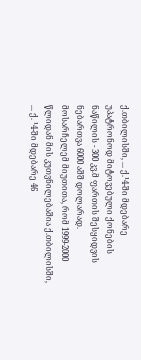ქ.თბილისში, ... ქ.¹4-ში მდებარე უპატრონოდ მიტოვებული ქონების ნაწილის - 300 კვ.მ ფართის შესყიდვის ნებართვა 6000 აშშ დოლარად. მოსარჩელემ მიუთითა, რომ 1999-2000 წლიდან მის კუთვნილებაშია ქ.თბილისში, ... ქ. ¹4-ში მდებარე 46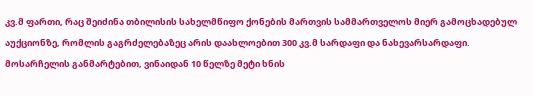კვ.მ ფართი, რაც შეიძინა თბილისის სახელმწიფო ქონების მართვის სამმართველოს მიერ გამოცხადებულ აუქციონზე, რომლის გაგრძელებაზეც არის დაახლოებით 300 კვ.მ სარდაფი და ნახევარსარდაფი. მოსარჩელის განმარტებით, ვინაიდან 10 წელზე მეტი ხნის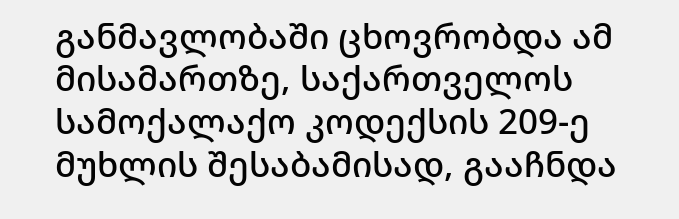განმავლობაში ცხოვრობდა ამ მისამართზე, საქართველოს სამოქალაქო კოდექსის 209-ე მუხლის შესაბამისად, გააჩნდა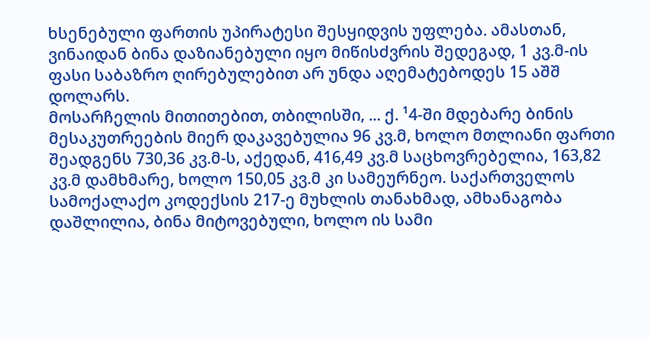ხსენებული ფართის უპირატესი შესყიდვის უფლება. ამასთან, ვინაიდან ბინა დაზიანებული იყო მიწისძვრის შედეგად, 1 კვ.მ-ის ფასი საბაზრო ღირებულებით არ უნდა აღემატებოდეს 15 აშშ დოლარს.
მოსარჩელის მითითებით, თბილისში, ... ქ. ¹4-ში მდებარე ბინის მესაკუთრეების მიერ დაკავებულია 96 კვ.მ, ხოლო მთლიანი ფართი შეადგენს 730,36 კვ.მ-ს, აქედან, 416,49 კვ.მ საცხოვრებელია, 163,82 კვ.მ დამხმარე, ხოლო 150,05 კვ.მ კი სამეურნეო. საქართველოს სამოქალაქო კოდექსის 217-ე მუხლის თანახმად, ამხანაგობა დაშლილია, ბინა მიტოვებული, ხოლო ის სამი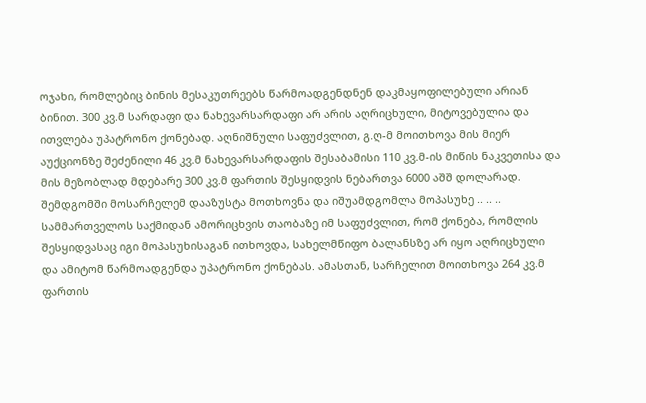ოჯახი, რომლებიც ბინის მესაკუთრეებს წარმოადგენდნენ დაკმაყოფილებული არიან ბინით. 300 კვ.მ სარდაფი და ნახევარსარდაფი არ არის აღრიცხული, მიტოვებულია და ითვლება უპატრონო ქონებად. აღნიშნული საფუძვლით, გ.ღ-მ მოითხოვა მის მიერ აუქციონზე შეძენილი 46 კვ.მ ნახევარსარდაფის შესაბამისი 110 კვ.მ-ის მიწის ნაკვეთისა და მის მეზობლად მდებარე 300 კვ.მ ფართის შესყიდვის ნებართვა 6000 აშშ დოლარად.
შემდგომში მოსარჩელემ დააზუსტა მოთხოვნა და იშუამდგომლა მოპასუხე .. .. .. სამმართველოს საქმიდან ამორიცხვის თაობაზე იმ საფუძვლით, რომ ქონება, რომლის შესყიდვასაც იგი მოპასუხისაგან ითხოვდა, სახელმწიფო ბალანსზე არ იყო აღრიცხული და ამიტომ წარმოადგენდა უპატრონო ქონებას. ამასთან, სარჩელით მოითხოვა 264 კვ.მ ფართის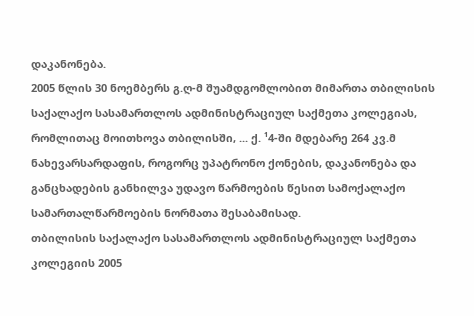დაკანონება.
2005 წლის 30 ნოემბერს გ.ღ-მ შუამდგომლობით მიმართა თბილისის საქალაქო სასამართლოს ადმინისტრაციულ საქმეთა კოლეგიას, რომლითაც მოითხოვა თბილისში, ... ქ. ¹4-ში მდებარე 264 კვ.მ ნახევარსარდაფის, როგორც უპატრონო ქონების, დაკანონება და განცხადების განხილვა უდავო წარმოების წესით სამოქალაქო სამართალწარმოების ნორმათა შესაბამისად.
თბილისის საქალაქო სასამართლოს ადმინისტრაციულ საქმეთა კოლეგიის 2005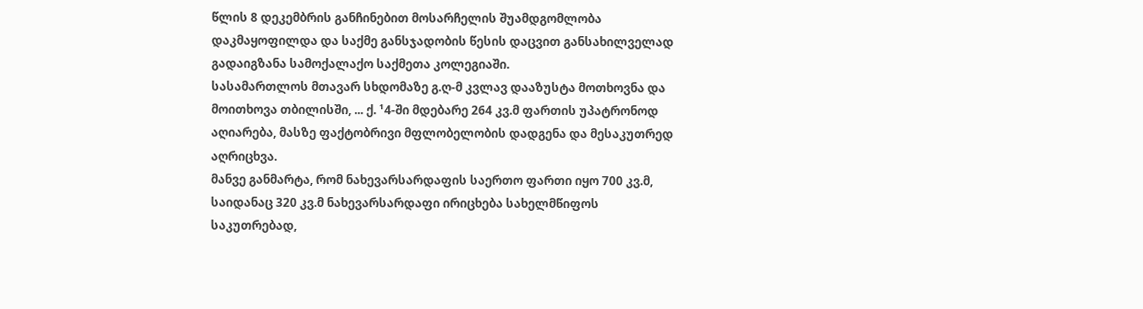წლის 8 დეკემბრის განჩინებით მოსარჩელის შუამდგომლობა დაკმაყოფილდა და საქმე განსჯადობის წესის დაცვით განსახილველად გადაიგზანა სამოქალაქო საქმეთა კოლეგიაში.
სასამართლოს მთავარ სხდომაზე გ.ღ-მ კვლავ დააზუსტა მოთხოვნა და მოითხოვა თბილისში, ... ქ. ¹4-ში მდებარე 264 კვ.მ ფართის უპატრონოდ აღიარება, მასზე ფაქტობრივი მფლობელობის დადგენა და მესაკუთრედ აღრიცხვა.
მანვე განმარტა, რომ ნახევარსარდაფის საერთო ფართი იყო 700 კვ.მ, საიდანაც 320 კვ.მ ნახევარსარდაფი ირიცხება სახელმწიფოს საკუთრებად,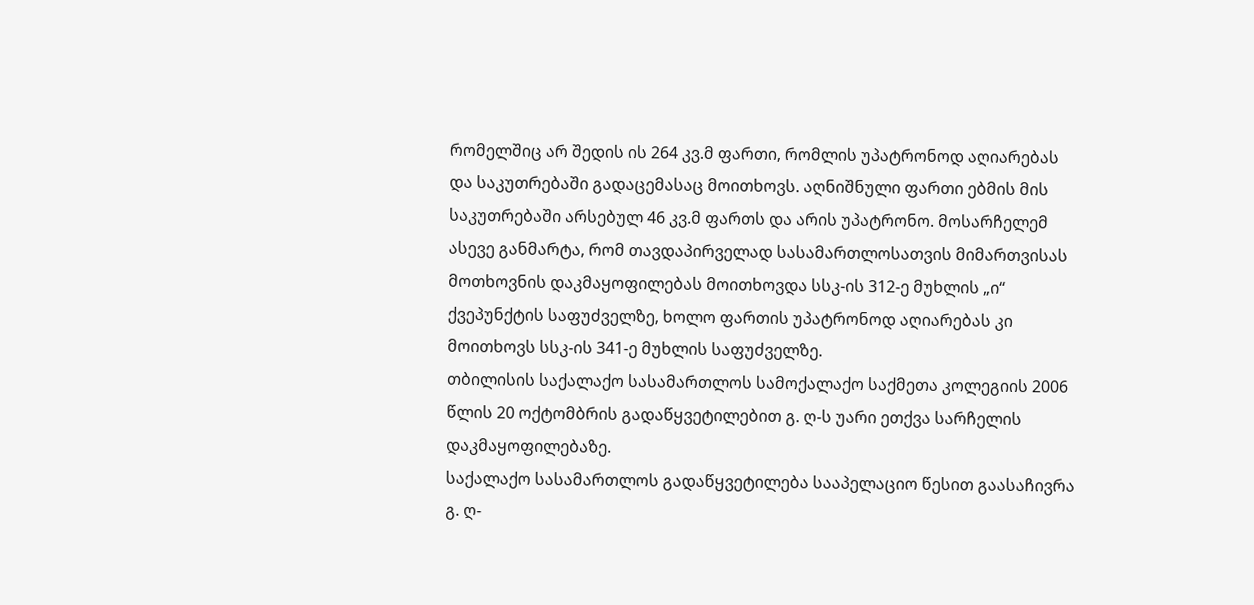რომელშიც არ შედის ის 264 კვ.მ ფართი, რომლის უპატრონოდ აღიარებას და საკუთრებაში გადაცემასაც მოითხოვს. აღნიშნული ფართი ებმის მის საკუთრებაში არსებულ 46 კვ.მ ფართს და არის უპატრონო. მოსარჩელემ ასევე განმარტა, რომ თავდაპირველად სასამართლოსათვის მიმართვისას მოთხოვნის დაკმაყოფილებას მოითხოვდა სსკ-ის 312-ე მუხლის „ი“ ქვეპუნქტის საფუძველზე, ხოლო ფართის უპატრონოდ აღიარებას კი მოითხოვს სსკ-ის 341-ე მუხლის საფუძველზე.
თბილისის საქალაქო სასამართლოს სამოქალაქო საქმეთა კოლეგიის 2006 წლის 20 ოქტომბრის გადაწყვეტილებით გ. ღ-ს უარი ეთქვა სარჩელის დაკმაყოფილებაზე.
საქალაქო სასამართლოს გადაწყვეტილება სააპელაციო წესით გაასაჩივრა გ. ღ-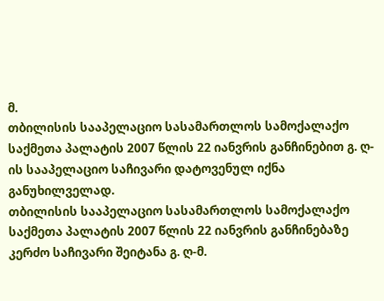მ.
თბილისის სააპელაციო სასამართლოს სამოქალაქო საქმეთა პალატის 2007 წლის 22 იანვრის განჩინებით გ. ღ-ის სააპელაციო საჩივარი დატოვენულ იქნა განუხილველად.
თბილისის სააპელაციო სასამართლოს სამოქალაქო საქმეთა პალატის 2007 წლის 22 იანვრის განჩინებაზე კერძო საჩივარი შეიტანა გ. ღ-მ.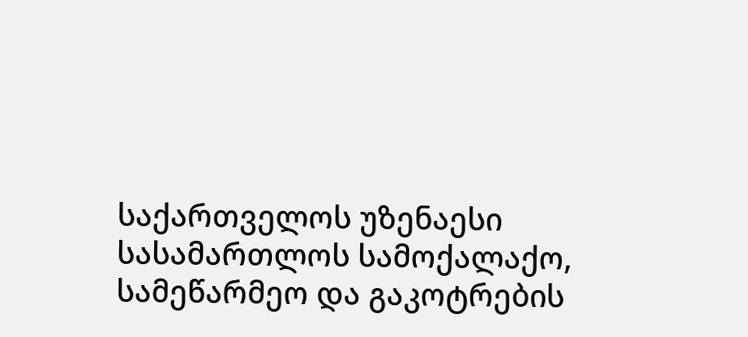საქართველოს უზენაესი სასამართლოს სამოქალაქო, სამეწარმეო და გაკოტრების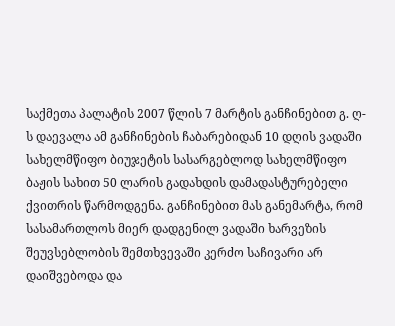საქმეთა პალატის 2007 წლის 7 მარტის განჩინებით გ. ღ-ს დაევალა ამ განჩინების ჩაბარებიდან 10 დღის ვადაში სახელმწიფო ბიუჯეტის სასარგებლოდ სახელმწიფო ბაჟის სახით 50 ლარის გადახდის დამადასტურებელი ქვითრის წარმოდგენა. განჩინებით მას განემარტა, რომ სასამართლოს მიერ დადგენილ ვადაში ხარვეზის შეუვსებლობის შემთხვევაში კერძო საჩივარი არ დაიშვებოდა და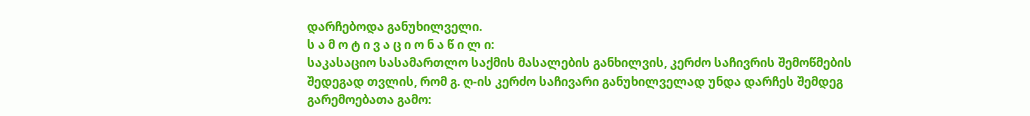დარჩებოდა განუხილველი.
ს ა მ ო ტ ი ვ ა ც ი ო ნ ა წ ი ლ ი:
საკასაციო სასამართლო საქმის მასალების განხილვის, კერძო საჩივრის შემოწმების შედეგად თვლის, რომ გ. ღ-ის კერძო საჩივარი განუხილველად უნდა დარჩეს შემდეგ გარემოებათა გამო: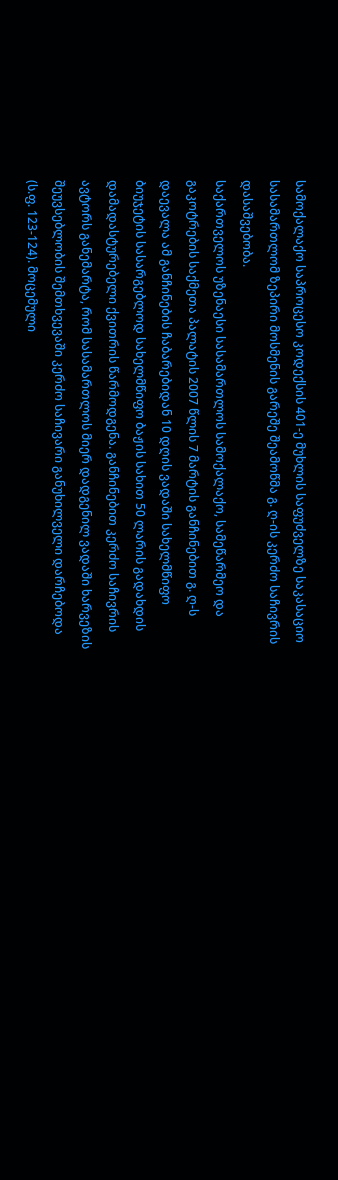სამოქალაქო საპროცესო კოდექსის 401-ე მუხლის საფუძველზე საკასაციო სასამართლომ ზეპირი მოსმენის გარეშე შეამოწმა გ. ღ-ის კერძო საჩივრის დასაშვებობა.
საქართველოს უზენაესი სასამართლოს სამოქალაქო, სამეწარმეო და გაკოტრების საქმეთა პალატის 2007 წლის 7 მარტის განჩინებით გ. ღ-ს დაევალა ამ განჩინების ჩაბარებიდან 10 დღის ვადაში სახელმწიფო ბიუჯეტის სასარგებლოდ სახელმწიფო ბაჟის სახით 50 ლარის გადახდის დამადასტურებელი ქვითრის წარმოდგენა. განჩინებით კერძო საჩივრის ავტორს განემარტა, რომ სასამართლოს მიერ დადგენილ ვადაში ხარვეზის შეუვსებლობის შემთხვევაში კერძო საჩივარი განუხილველი დარჩებოდა (ს.ფ. 123-124). მოცემული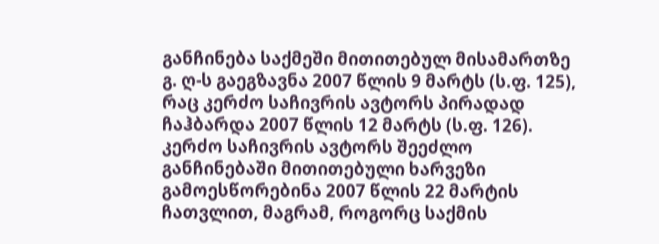განჩინება საქმეში მითითებულ მისამართზე გ. ღ-ს გაეგზავნა 2007 წლის 9 მარტს (ს.ფ. 125), რაც კერძო საჩივრის ავტორს პირადად ჩაჰბარდა 2007 წლის 12 მარტს (ს.ფ. 126). კერძო საჩივრის ავტორს შეეძლო განჩინებაში მითითებული ხარვეზი გამოესწორებინა 2007 წლის 22 მარტის ჩათვლით, მაგრამ, როგორც საქმის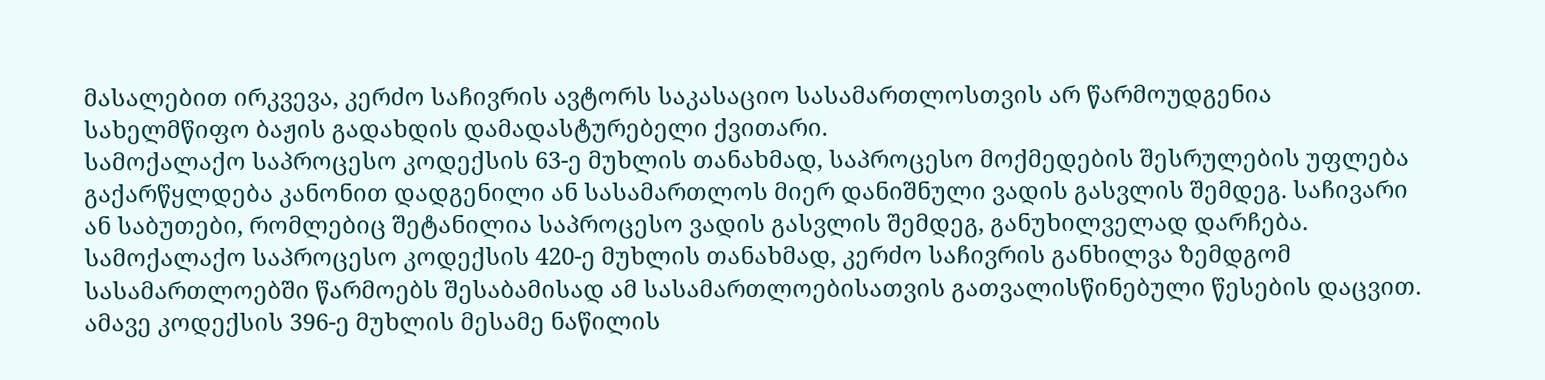მასალებით ირკვევა, კერძო საჩივრის ავტორს საკასაციო სასამართლოსთვის არ წარმოუდგენია სახელმწიფო ბაჟის გადახდის დამადასტურებელი ქვითარი.
სამოქალაქო საპროცესო კოდექსის 63-ე მუხლის თანახმად, საპროცესო მოქმედების შესრულების უფლება გაქარწყლდება კანონით დადგენილი ან სასამართლოს მიერ დანიშნული ვადის გასვლის შემდეგ. საჩივარი ან საბუთები, რომლებიც შეტანილია საპროცესო ვადის გასვლის შემდეგ, განუხილველად დარჩება.
სამოქალაქო საპროცესო კოდექსის 420-ე მუხლის თანახმად, კერძო საჩივრის განხილვა ზემდგომ სასამართლოებში წარმოებს შესაბამისად ამ სასამართლოებისათვის გათვალისწინებული წესების დაცვით. ამავე კოდექსის 396-ე მუხლის მესამე ნაწილის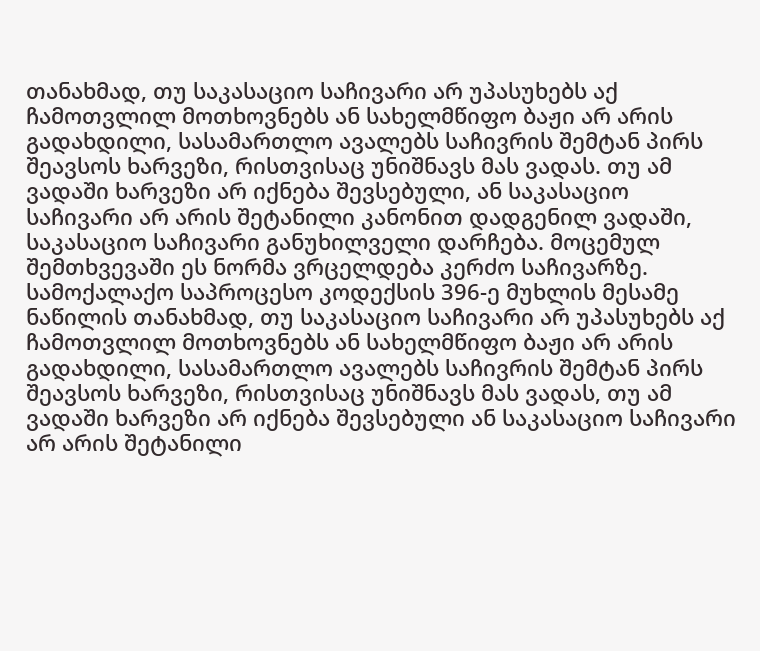თანახმად, თუ საკასაციო საჩივარი არ უპასუხებს აქ ჩამოთვლილ მოთხოვნებს ან სახელმწიფო ბაჟი არ არის გადახდილი, სასამართლო ავალებს საჩივრის შემტან პირს შეავსოს ხარვეზი, რისთვისაც უნიშნავს მას ვადას. თუ ამ ვადაში ხარვეზი არ იქნება შევსებული, ან საკასაციო საჩივარი არ არის შეტანილი კანონით დადგენილ ვადაში, საკასაციო საჩივარი განუხილველი დარჩება. მოცემულ შემთხვევაში ეს ნორმა ვრცელდება კერძო საჩივარზე.
სამოქალაქო საპროცესო კოდექსის 396-ე მუხლის მესამე ნაწილის თანახმად, თუ საკასაციო საჩივარი არ უპასუხებს აქ ჩამოთვლილ მოთხოვნებს ან სახელმწიფო ბაჟი არ არის გადახდილი, სასამართლო ავალებს საჩივრის შემტან პირს შეავსოს ხარვეზი, რისთვისაც უნიშნავს მას ვადას, თუ ამ ვადაში ხარვეზი არ იქნება შევსებული ან საკასაციო საჩივარი არ არის შეტანილი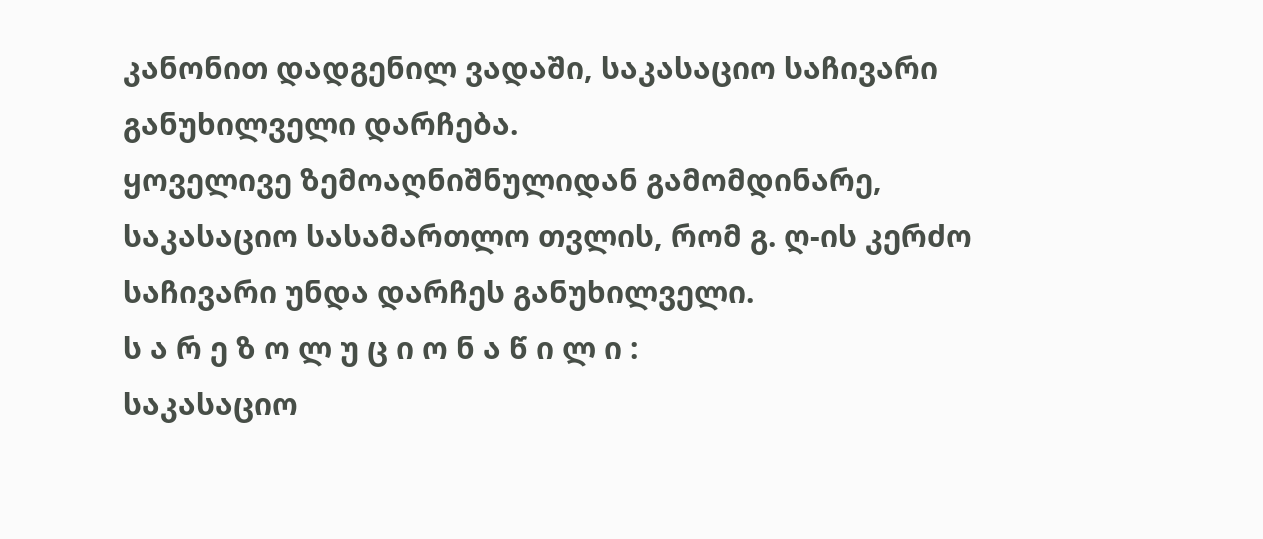კანონით დადგენილ ვადაში, საკასაციო საჩივარი განუხილველი დარჩება.
ყოველივე ზემოაღნიშნულიდან გამომდინარე, საკასაციო სასამართლო თვლის, რომ გ. ღ-ის კერძო საჩივარი უნდა დარჩეს განუხილველი.
ს ა რ ე ზ ო ლ უ ც ი ო ნ ა წ ი ლ ი :
საკასაციო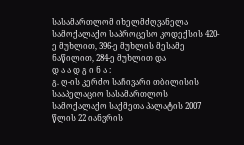სასამართლომ იხელმძღვანელა სამოქალაქო საპროცესო კოდექსის 420-ე მუხლით, 396-ე მუხლის მესამე ნაწილით, 284-ე მუხლით და
დ ა ა დ გ ი ნ ა :
გ. ღ-ის კერძო საჩივარი თბილისის სააპელაციო სასამართლოს სამოქალაქო საქმეთა პალატის 2007 წლის 22 იანვრის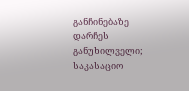განჩინებაზე დარჩეს განუხილველი;
საკასაციო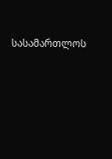სასამართლოს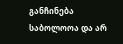განჩინება საბოლოოა და არ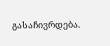გასაჩივრდება.